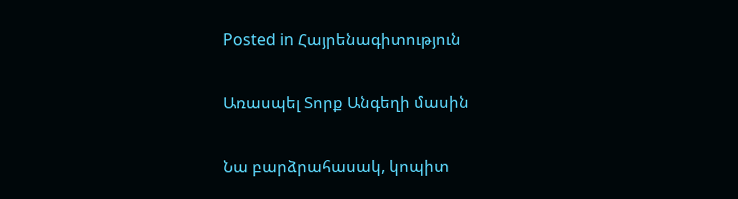Posted in Հայրենագիտություն

Առասպել Տորք Անգեղի մասին

Նա բարձրահասակ, կոպիտ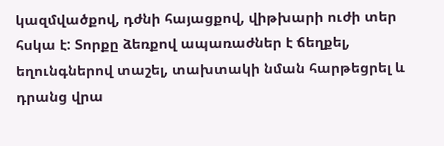կազմվածքով, դժնի հայացքով, վիթխարի ուժի տեր հսկա է: Տորքը ձեռքով ապառաժներ է ճեղքել, եղունգներով տաշել, տախտակի նման հարթեցրել և դրանց վրա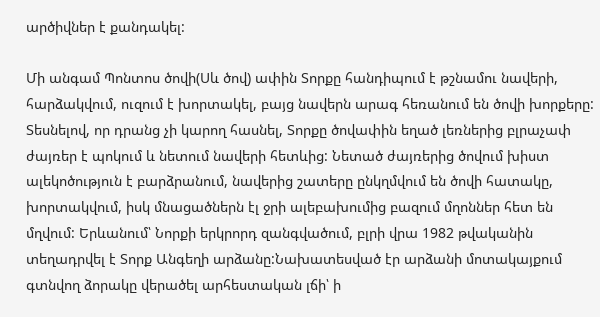արծիվներ է քանդակել:

Մի անգամ Պոնտոս ծովի(Սև ծով) ափին Տորքը հանդիպում է թշնամու նավերի, հարձակվում, ուզում է խորտակել, բայց նավերն արագ հեռանում են ծովի խորքերը: Տեսնելով, որ դրանց չի կարող հասնել, Տորքը ծովափին եղած լեռներից բլրաչափ ժայռեր է պոկում և նետում նավերի հետևից: Նետած ժայռերից ծովում խիստ ալեկոծություն է բարձրանում, նավերից շատերը ընկղմվում են ծովի հատակը, խորտակվում, իսկ մնացածներն էլ ջրի ալեբախումից բազում մղոններ հետ են մղվում: Երևանում՝ Նորքի երկրորդ զանգվածում, բլրի վրա 1982 թվականին տեղադրվել է Տորք Անգեղի արձանը:Նախատեսված էր արձանի մոտակայքում գտնվող ձորակը վերածել արհեստական լճի՝ ի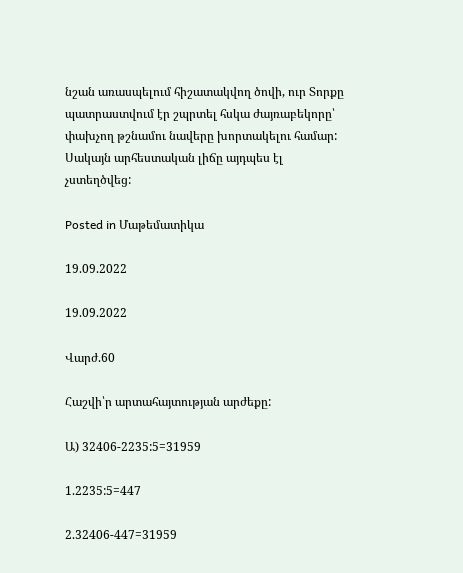նշան առասպելում հիշատակվող ծովի, ուր Տորքը պատրաստվում էր շպրտել հսկա ժայռաբեկորը՝ փախչող թշնամու նավերը խորտակելու համար: Սակայն արհեստական լիճը այդպես էլ չստեղծվեց:

Posted in Մաթեմատիկա

19.09.2022

19.09.2022

Վարժ.60

Հաշվի՝ր արտահայտության արժեքը:

Ա) 32406-2235:5=31959

1.2235:5=447

2.32406-447=31959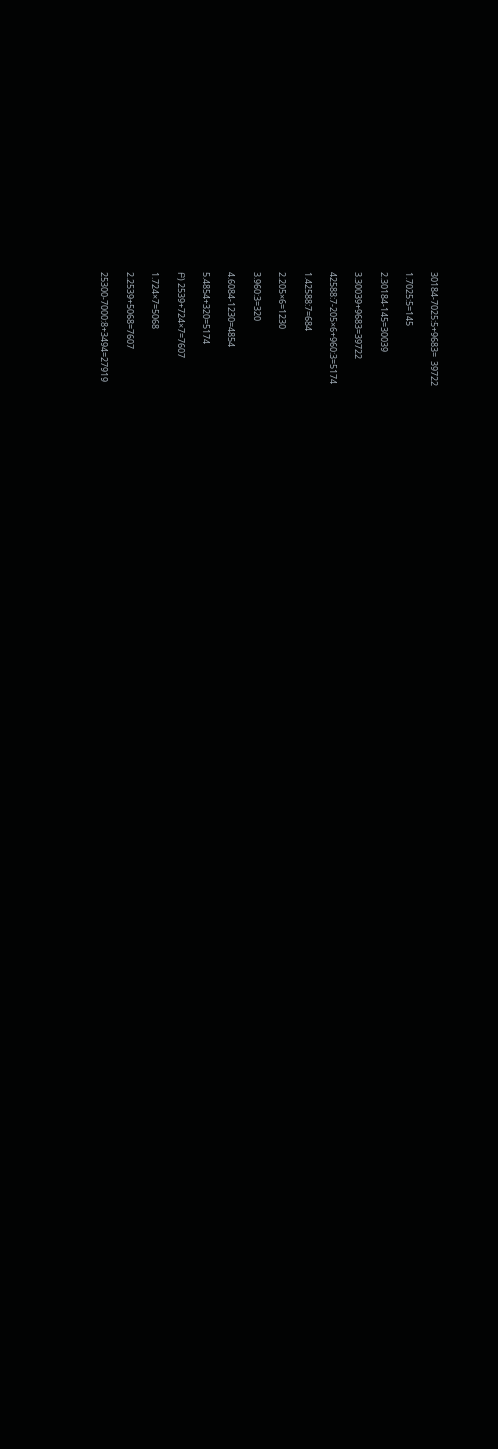30184-7025:5+9683=  39722

1.7025:5=145

2.30184-145=30039

3.30039+9683=39722

42588:7-205×6+960:3=5174

1.42588:7=684

2.205×6=1230

3.960:3=320

4.6084-1230=4854

5.4854+320=5174

Բ) 2539+724×7=7607

1.724×7=5068

2.2539+5068=7607

25300-7000:8+3494=27919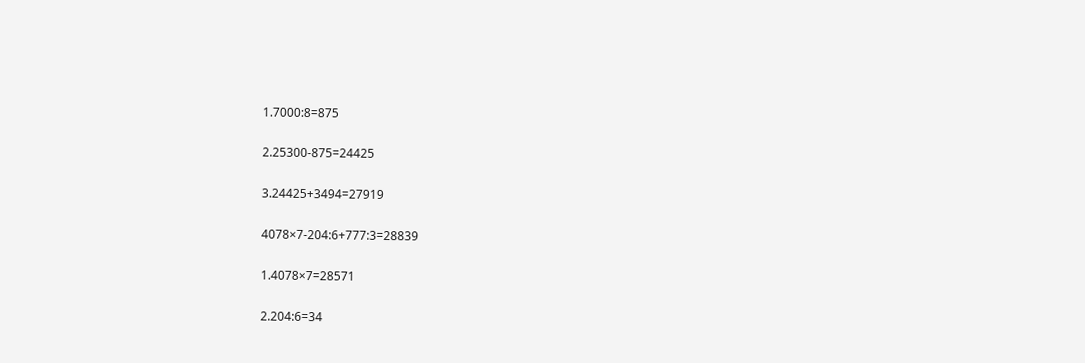1.7000:8=875

2.25300-875=24425

3.24425+3494=27919

4078×7-204:6+777:3=28839

1.4078×7=28571

2.204:6=34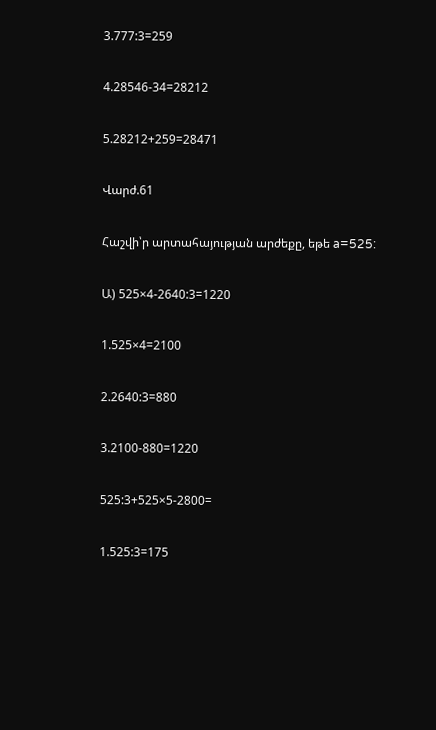3.777:3=259

4.28546-34=28212

5.28212+259=28471

Վարժ.61

Հաշվի՝ր արտահայության արժեքը, եթե a=525:

Ա) 525×4-2640:3=1220

1.525×4=2100

2.2640:3=880

3.2100-880=1220

525:3+525×5-2800=

1.525:3=175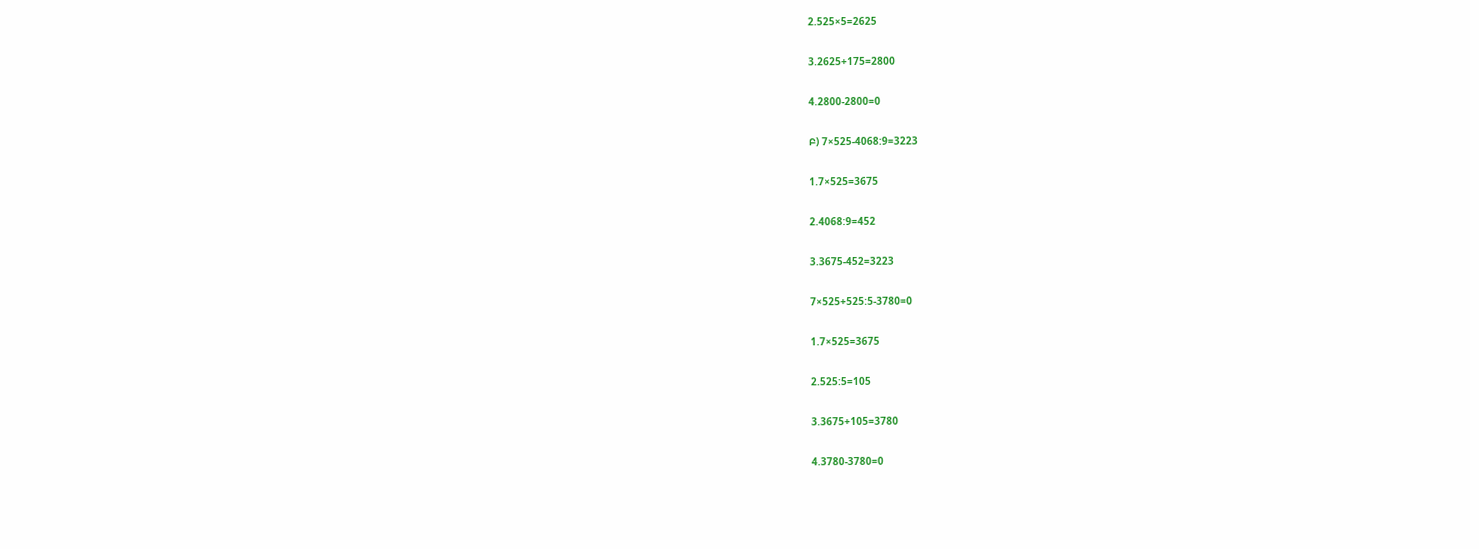2.525×5=2625

3.2625+175=2800

4.2800-2800=0

Բ) 7×525-4068:9=3223

1.7×525=3675

2.4068:9=452

3.3675-452=3223

7×525+525:5-3780=0

1.7×525=3675

2.525:5=105

3.3675+105=3780

4.3780-3780=0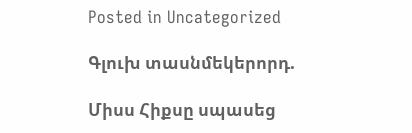Posted in Uncategorized

Գլուխ տասնմեկերորդ.

Միսս Հիքսը սպասեց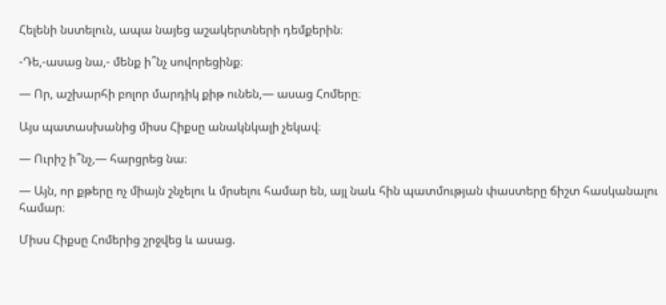Հելենի նստելուն, ապա նայեց աշակերտների դեմքերին։

-Դե,-ասաց նա,- մենք ի՞նչ սովորեցինք։

— Որ, աշխարհի բոլոր մարդիկ քիթ ունեն,— ասաց Հոմերը։

Այս պատասխանից միսս Հիքսը անակնկալի չեկավ։

— Ուրիշ ի՞նչ,— հարցրեց նա։

— Այն, որ քթերը ոչ միայն շնչելու և մրսելու համար են, այլ նաև հին պատմության փաստերը ճիշտ հասկանալու համար։

Միսս Հիքսը Հոմերից շրջվեց և ասաց.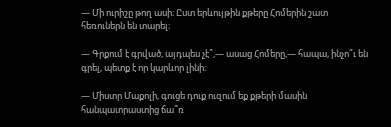— Մի ուրիշը թող ասի։ Ըստ երևույթին քթերը Հոմերին շատ հեռուներն են տարել։

— Գրքում է գրված, այդպես չէ՞,— ասաց Հոմերը,— հապա, ինչո՞ւ են գրել, պետք է որ կարևոր լինի։

— Միստր Մաքոլի, գուցե դուք ուզում եք քթերի մասին հանպատրաստից ճա՞ռ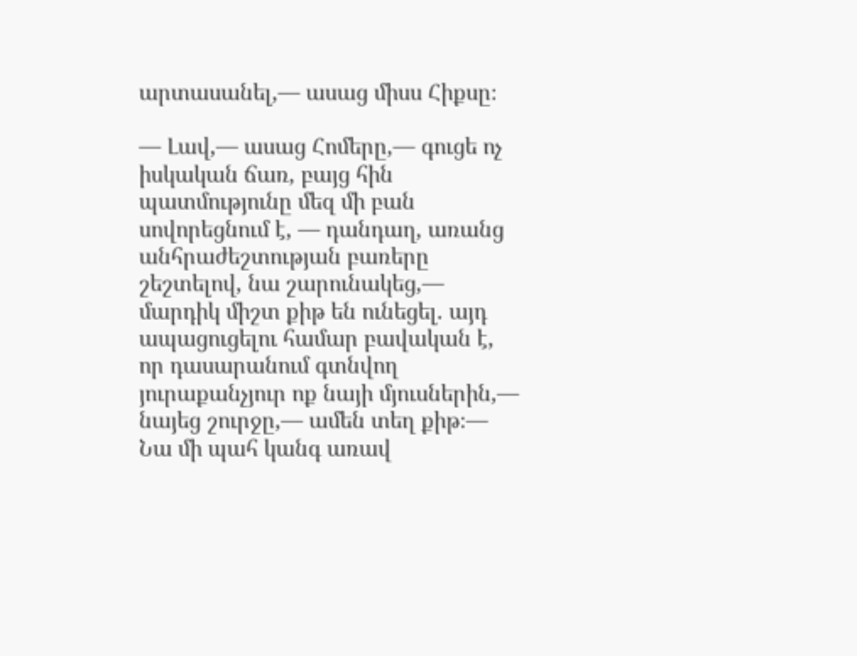արտասանել,— ասաց միսս Հիքսը։

— Լավ,— ասաց Հոմերը,— գուցե ոչ իսկական ճառ, բայց հին պատմությունը մեզ մի բան սովորեցնում է, — դանդաղ, առանց անհրաժեշտության բառերը շեշտելով, նա շարունակեց,— մարդիկ միշտ քիթ են ունեցել. այդ ապացուցելու համար բավական է, որ դասարանում գտնվող յուրաքանչյուր ոք նայի մյուսներին,— նայեց շուրջը,— ամեն տեղ քիթ։— Նա մի պահ կանգ առավ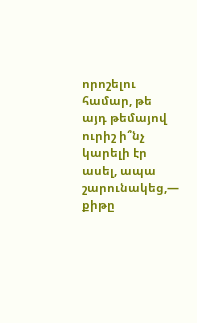որոշելու համար, թե այդ թեմայով ուրիշ ի՞նչ կարելի էր ասել, ապա շարունակեց,— քիթը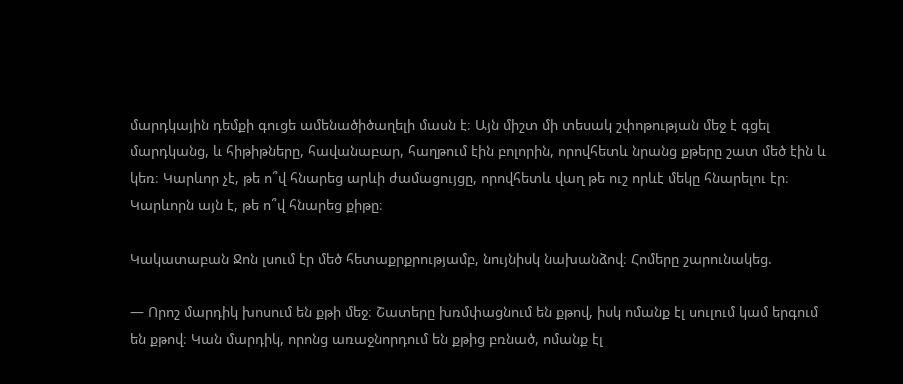մարդկային դեմքի գուցե ամենածիծաղելի մասն է։ Այն միշտ մի տեսակ շփոթության մեջ է գցել մարդկանց, և հիթիթները, հավանաբար, հաղթում էին բոլորին, որովհետև նրանց քթերը շատ մեծ էին և կեռ։ Կարևոր չէ, թե ո՞վ հնարեց արևի ժամացույցը, որովհետև վաղ թե ուշ որևէ մեկը հնարելու էր։ Կարևորն այն է, թե ո՞վ հնարեց քիթը։

Կակատաբան Ջոն լսում էր մեծ հետաքրքրությամբ, նույնիսկ նախանձով։ Հոմերը շարունակեց.

— Որոշ մարդիկ խոսում են քթի մեջ։ Շատերը խռմփացնում են քթով, իսկ ոմանք էլ սուլում կամ երգում են քթով։ Կան մարդիկ, որոնց առաջնորդում են քթից բռնած, ոմանք էլ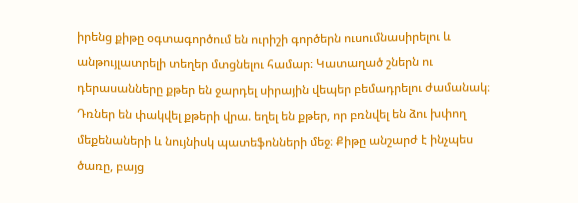իրենց քիթը օգտագործում են ուրիշի գործերն ուսումնասիրելու և անթույլատրելի տեղեր մտցնելու համար։ Կատաղած շներն ու դերասանները քթեր են ջարդել սիրային վեպեր բեմադրելու ժամանակ։ Դռներ են փակվել քթերի վրա. եղել են քթեր, որ բռնվել են ձու խփող մեքենաների և նույնիսկ պատեֆոնների մեջ։ Քիթը անշարժ է ինչպես ծառը, բայց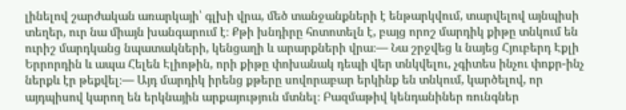լինելով շարժական առարկայի՝ գլխի վրա, մեծ տանջանքների է ենթարկվում, տարվելով այնպիսի տեղեր, ուր նա միայն խանգարում է։ Քթի խնդիրը հոտոտելն է, բայց որոշ մարդիկ քիթը տնկում են ուրիշ մարդկանց նպատակների, կենցաղի և արարքների վրա։— Նա շրջվեց և նայեց Հյուբերդ Էքլի Երրորդին և ապա Հելեն Էլիոթին, որի քիթը փոխանակ դեպի վեր տնկվելու, չգիտես ինչու փոքր-ինչ ներքև էր թեքվել։— Այդ մարդիկ իրենց քթերը սովորաբար երկինք են տնկում, կարծելով, որ այդպիսով կարող են երկնային արքայություն մտնել։ Բազմաթիվ կենդանիներ ռունգներ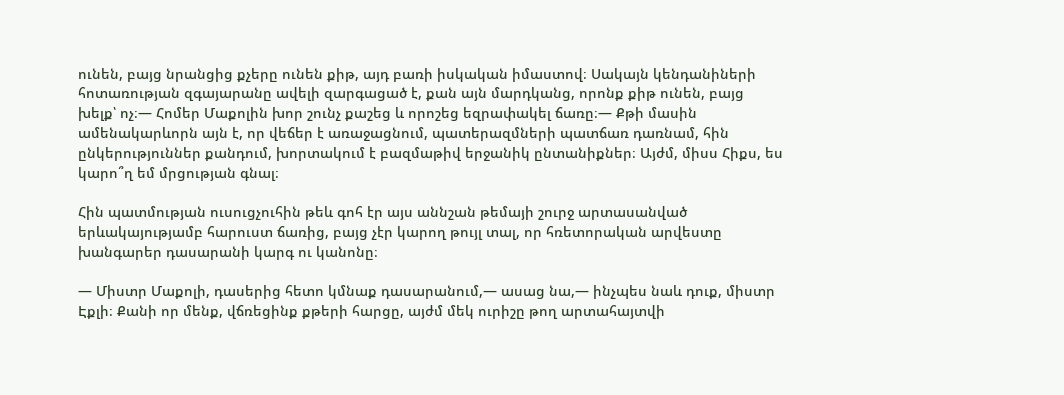ունեն, բայց նրանցից քչերը ունեն քիթ, այդ բառի իսկական իմաստով։ Սակայն կենդանիների հոտառության զգայարանը ավելի զարգացած է, քան այն մարդկանց, որոնք քիթ ունեն, բայց խելք՝ ոչ։— Հոմեր Մաքոլին խոր շունչ քաշեց և որոշեց եզրափակել ճառը։— Քթի մասին ամենակարևորն այն է, որ վեճեր է առաջացնում, պատերազմների պատճառ դառնամ, հին ընկերություններ քանդում, խորտակում է բազմաթիվ երջանիկ ընտանիքներ։ Այժմ, միսս Հիքս, ես կարո՞ղ եմ մրցության գնալ։

Հին պատմության ուսուցչուհին թեև գոհ էր այս աննշան թեմայի շուրջ արտասանված երևակայությամբ հարուստ ճառից, բայց չէր կարող թույլ տալ, որ հռետորական արվեստը խանգարեր դասարանի կարգ ու կանոնը։

— Միստր Մաքոլի, դասերից հետո կմնաք դասարանում,— ասաց նա,— ինչպես նաև դուք, միստր Էքլի։ Քանի որ մենք, վճռեցինք քթերի հարցը, այժմ մեկ ուրիշը թող արտահայտվի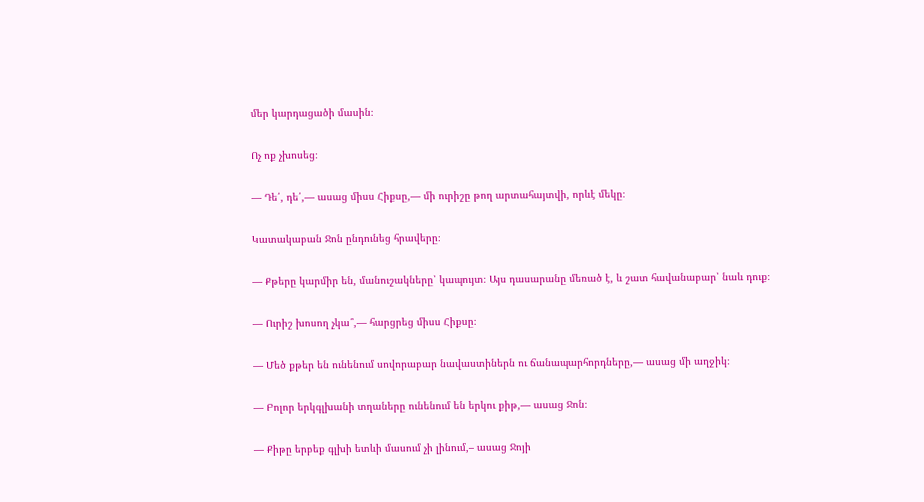մեր կարդացածի մասին։

Ոչ ոք չխոսեց։

— Դե՛, դե՛,— ասաց միսս Հիքսը,— մի ուրիշը թող արտահայտվի, որևէ մեկը։

Կատակաբան Ջոն ընդունեց հրավերը։

— Քթերը կարմիր են, մանուշակները՝ կապույտ։ Այս դասարանը մեռած է, և շատ հավանաբար՝ նաև դուք։

— Ուրիշ խոսող չկա՞,— հարցրեց միսս Հիքսը։

— Մեծ քթեր են ունենում սովորաբար նավաստիներն ու ճանապարհորդները,— ասաց մի աղջիկ։

— Բոլոր երկգլխանի տղաները ունենում են երկու քիթ,— ասաց Ջոն։

— Քիթը երբեք գլխի ետևի մասում չի լինում,– ասաց Ջոյի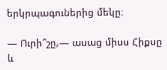երկրպագուներից մեկը։

— Ուրի՞շը,— ասաց միսս Հիքսը և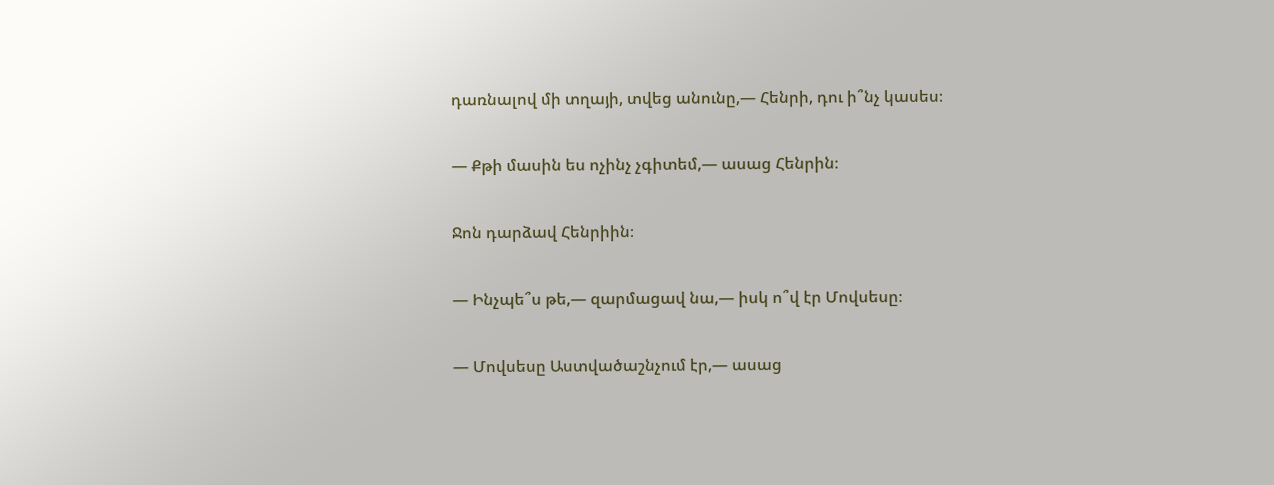դառնալով մի տղայի, տվեց անունը,— Հենրի, դու ի՞նչ կասես։

— Քթի մասին ես ոչինչ չգիտեմ,— ասաց Հենրին։

Ջոն դարձավ Հենրիին։

— Ինչպե՞ս թե,— զարմացավ նա,— իսկ ո՞վ էր Մովսեսը։

— Մովսեսը Աստվածաշնչում էր,— ասաց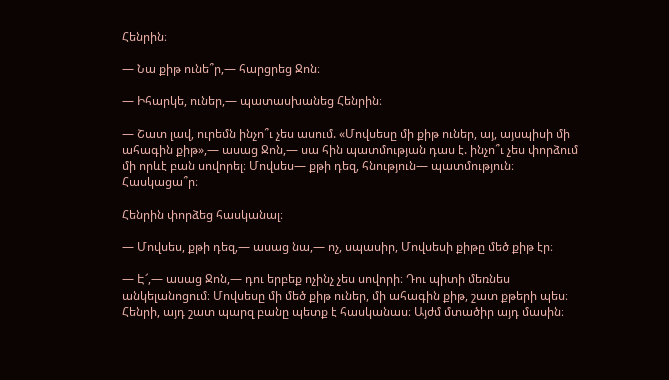Հենրին։

— Նա քիթ ունե՞ր,— հարցրեց Ջոն։

— Իհարկե, ուներ,— պատասխանեց Հենրին։

— Շատ լավ, ուրեմն ինչո՞ւ չես ասում. «Մովսեսը մի քիթ ուներ, այ, այսպիսի մի ահագին քիթ»,— ասաց Ջոն,— սա հին պատմության դաս է. ինչո՞ւ չես փորձում մի որևէ բան սովորել։ Մովսես— քթի դեզ, հնություն— պատմություն։ Հասկացա՞ր։

Հենրին փորձեց հասկանալ։

— Մովսես, քթի դեզ,— ասաց նա,— ոչ, սպասիր, Մովսեսի քիթը մեծ քիթ էր։

— Է՜,— ասաց Ջոն,— դու երբեք ոչինչ չես սովորի։ Դու պիտի մեռնես անկելանոցում։ Մովսեսը մի մեծ քիթ ուներ, մի ահագին քիթ, շատ քթերի պես։ Հենրի, այդ շատ պարզ բանը պետք է հասկանաս։ Այժմ մտածիր այդ մասին։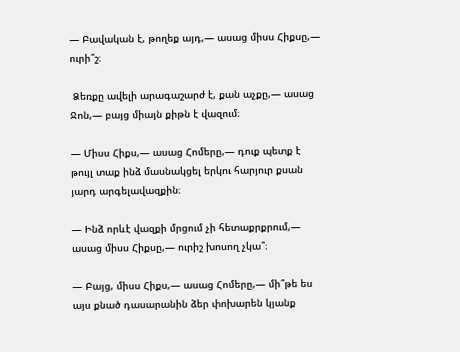— Բավական է, թողեք այդ,— ասաց միսս Հիքսը,— ուրի՞շ։

 Ձեռքը ավելի արագաշարժ է, քան աչքը,— ասաց Ջոն,— բայց միայն քիթն է վազում։

— Միսս Հիքս,— ասաց Հոմերը,— դուք պետք է թույլ տաք ինձ մասնակցել երկու հարյուր քսան յարդ արգելավազքին։

— Ինձ որևէ վազքի մրցում չի հետաքրքրում,— ասաց միսս Հիքսը,— ուրիշ խոսող չկա՞։

— Բայց, միսս Հիքս,— ասաց Հոմերը,— մի՞թե ես այս քնած դասարանին ձեր փոխարեն կյանք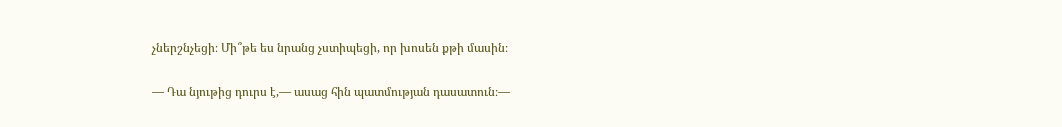չներշնչեցի։ Մի՞թե ես նրանց չստիպեցի, որ խոսեն քթի մասին։

— Դա նյութից դուրս է,— ասաց հին պատմության դասատուն։—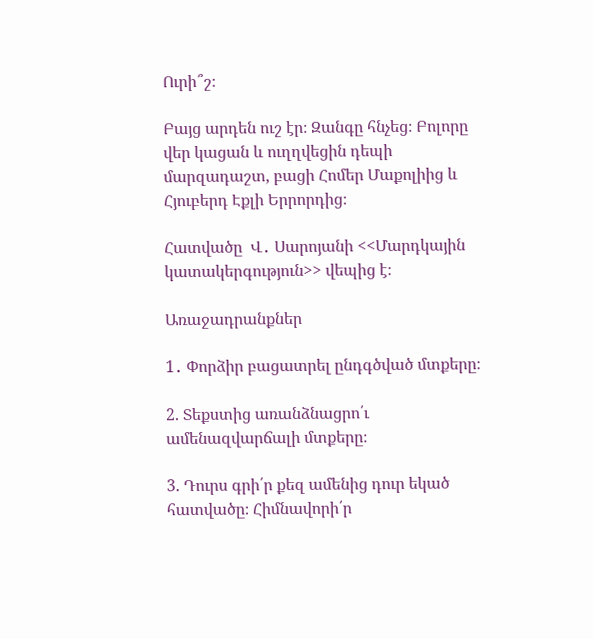Ուրի՞շ։

Բայց արդեն ուշ էր։ Զանգը հնչեց։ Բոլորը վեր կացան և ուղղվեցին դեպի մարզադաշտ, բացի Հոմեր Մաքոլիից և Հյուբերդ Էքլի Երրորդից։

Հատվածը  Վ․ Սարոյանի <<Մարդկային կատակերգություն>> վեպից է։

Առաջադրանքներ

1․ Փորձիր բացատրել ընդգծված մտքերը։

2. Տեքստից առանձնացրո՛ւ ամենազվարճալի մտքերը։

3. Դուրս գրի՛ր քեզ ամենից դուր եկած հատվածը։ Հիմնավորի՛ր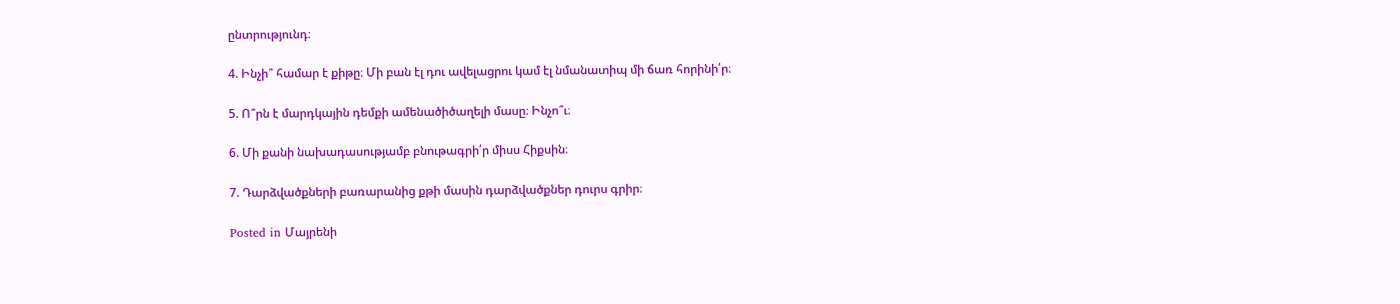ընտրությունդ։

4. Ինչի՞ համար է քիթը։ Մի բան էլ դու ավելացրու կամ էլ նմանատիպ մի ճառ հորինի՛ր։

5. Ո՞րն է մարդկային դեմքի ամենածիծաղելի մասը։ Ինչո՞ւ։

6. Մի քանի նախադասությամբ բնութագրի՛ր միսս Հիքսին։

7. Դարձվածքների բառարանից քթի մասին դարձվածքներ դուրս գրիր։

Posted in Մայրենի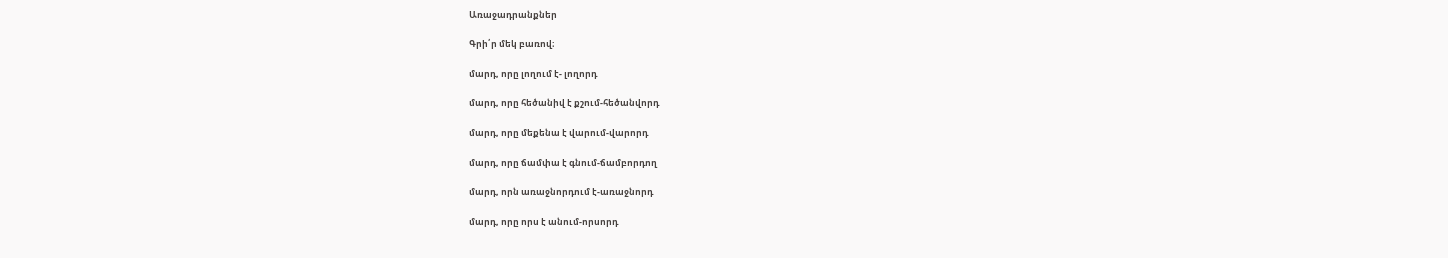Առաջադրանքներ

Գրի՛ր մեկ բառով։

մարդ, որը լողում է- լողորդ

մարդ, որը հեծանիվ է քշում-հեծանվորդ

մարդ, որը մեքենա է վարում-վարորդ

մարդ, որը ճամփա է գնում-ճամբորդող

մարդ, որն առաջնորդում է-առաջնորդ

մարդ, որը որս է անում-որսորդ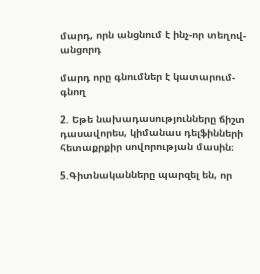մարդ, որն անցնում է ինչ-որ տեղով-անցորդ

մարդ որը գնումներ է կատարում-գնող

2. Եթե նախադասությունները ճիշտ դասավորես, կիմանաս դելֆինների հետաքրքիր սովորության մասին։

5.Գիտնականները պարզել են, որ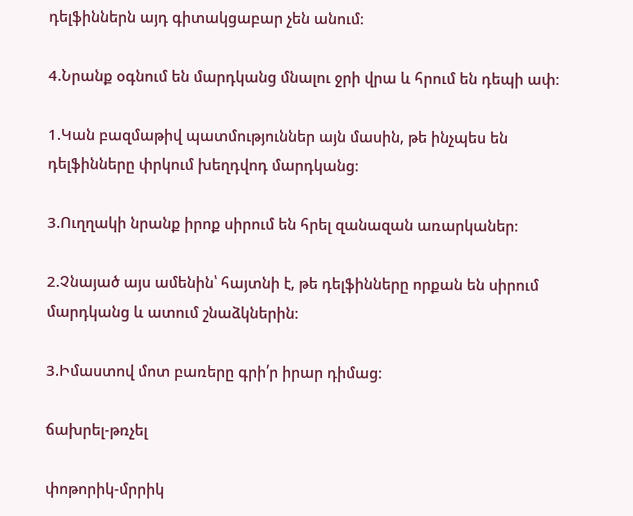դելֆիններն այդ գիտակցաբար չեն անում։

4.Նրանք օգնում են մարդկանց մնալու ջրի վրա և հրում են դեպի ափ։

1.Կան բազմաթիվ պատմություններ այն մասին, թե ինչպես են դելֆինները փրկում խեղդվոդ մարդկանց։

3.Ուղղակի նրանք իրոք սիրում են հրել զանազան առարկաներ։

2.Չնայած այս ամենին՝ հայտնի է, թե դելֆինները որքան են սիրում մարդկանց և ատում շնաձկներին։

3.Իմաստով մոտ բառերը գրի՛ր իրար դիմաց։

ճախրել-թռչել

փոթորիկ-մրրիկ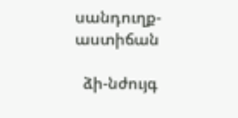սանդուղք-աստիճան

  ձի-նժույգ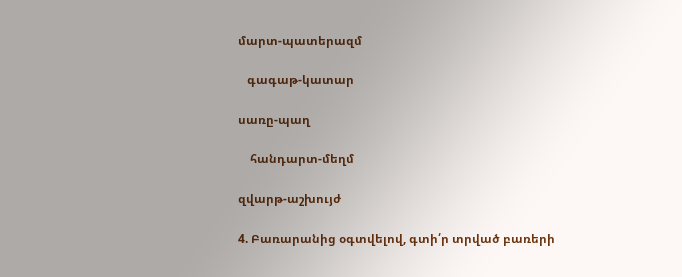մարտ-պատերազմ

   գագաթ-կատար

սառը-պաղ

    հանդարտ-մեղմ

զվարթ-աշխույժ

4. Բառարանից օգտվելով, գտի՛ր տրված բառերի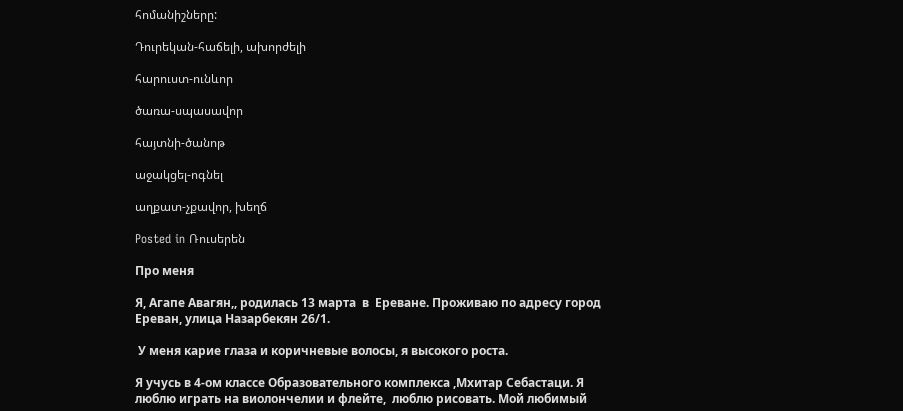հոմանիշները:

Դուրեկան-հաճելի, ախորժելի

հարուստ-ունևոր

ծառա-սպասավոր

հայտնի-ծանոթ

աջակցել-ոգնել

աղքատ-չքավոր, խեղճ

Posted in Ռուսերեն

Про меня

Я, Агапе Авагян,, родилась 13 марта  в  Ереванe. Проживаю по адресу город Ереван, улица Назарбекян 26/1.

 У меня карие глаза и коричневые волосы, я высокого роста.

Я учусь в 4-ом классе Образовательного комплекса ,Мхитар Себастаци. Я люблю играть на виолончелии и флейте,  люблю рисовать. Мой любимый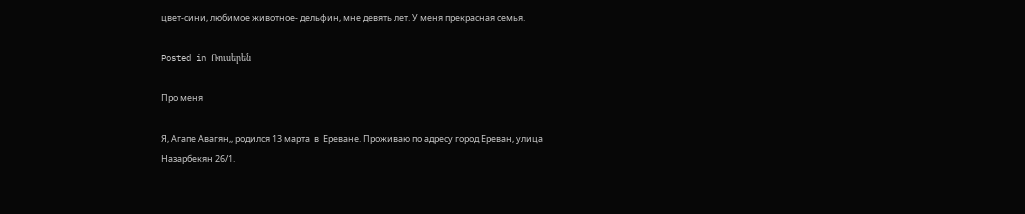цвет-сини, любимое животное- дельфин, мне девять лет. У меня прекрасная семья.

Posted in Ռուսերեն

Про меня

Я, Агапе Авагян,, родился 13 марта  в  Ереванe. Проживаю по адресу город Ереван, улица Назарбекян 26/1.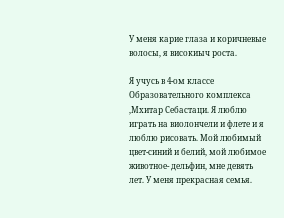У меня карие глаза и коричневые волосы, я високиыч роста.

Я учусь в 4-ом классе Образовательного комплекса ,Мхитар Себастаци. Я люблю играть на виолончели и флете и я люблю рисовать. Мой любимый цвет-синий и белий, мой любимое животное- дельфин, мне девять лет. У меня прекрасная семья.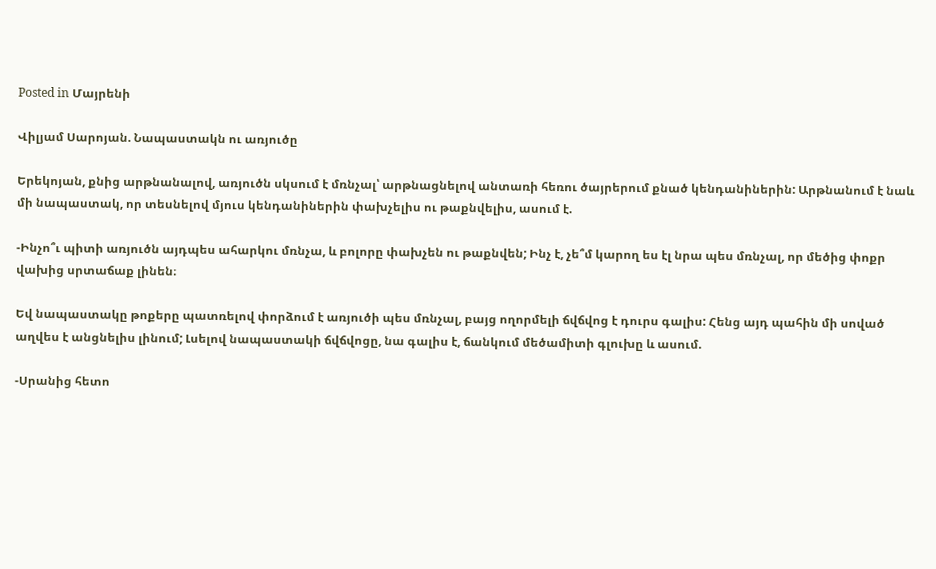Posted in Մայրենի

Վիլյամ Սարոյան. Նապաստակն ու առյուծը

Երեկոյան, քնից արթնանալով, առյուծն սկսում է մռնչալ՝ արթնացնելով անտառի հեռու ծայրերում քնած կենդանիներին: Արթնանում է նաև մի նապաստակ, որ տեսնելով մյուս կենդանիներին փախչելիս ու թաքնվելիս, ասում է.

-Ինչո՞ւ պիտի առյուծն այդպես ահարկու մռնչա, և բոլորը փախչեն ու թաքնվեն; Ինչ է, չե՞մ կարող ես էլ նրա պես մռնչալ, որ մեծից փոքր վախից սրտաճաք լինեն։

Եվ նապաստակը թոքերը պատռելով փորձում է առյուծի պես մռնչալ, բայց ողորմելի ճվճվոց է դուրս գալիս: Հենց այդ պահին մի սոված աղվես է անցնելիս լինում; Լսելով նապաստակի ճվճվոցը, նա գալիս է, ճանկում մեծամիտի գլուխը և ասում.

-Սրանից հետո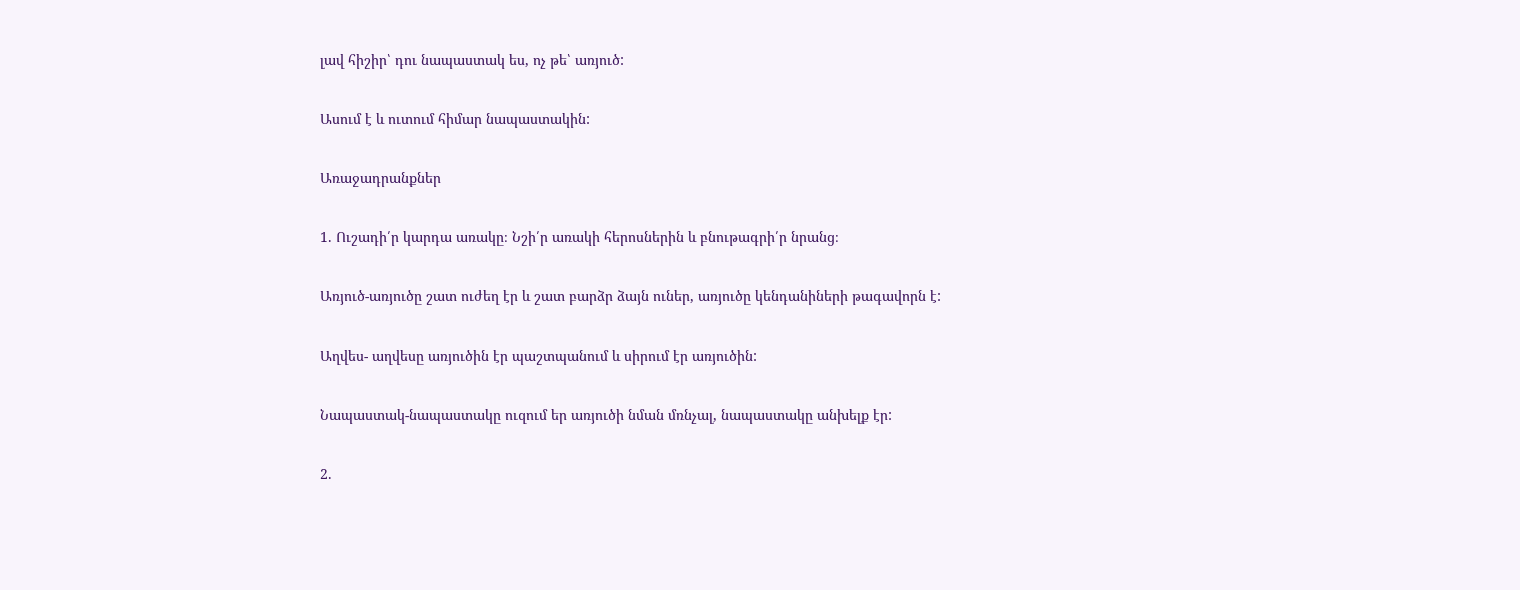լավ հիշիր՝ դու նապաստակ ես, ոչ թե՝ առյուծ:

Ասում է և ուտում հիմար նապաստակին:

Առաջադրանքներ

1. Ուշադի՛ր կարդա առակը։ Նշի՛ր առակի հերոսներին և բնութագրի՛ր նրանց։

Առյուծ-առյուծը շատ ուժեղ էր և շատ բարձր ձայն ուներ, առյուծը կենդանիների թագավորն է:

Աղվես- աղվեսը առյուծին էր պաշտպանում և սիրում էր առյուծին:

Նապաստակ-նապաստակը ուզում եր առյուծի նման մռնչալ, նապաստակը անխելք էր:

2.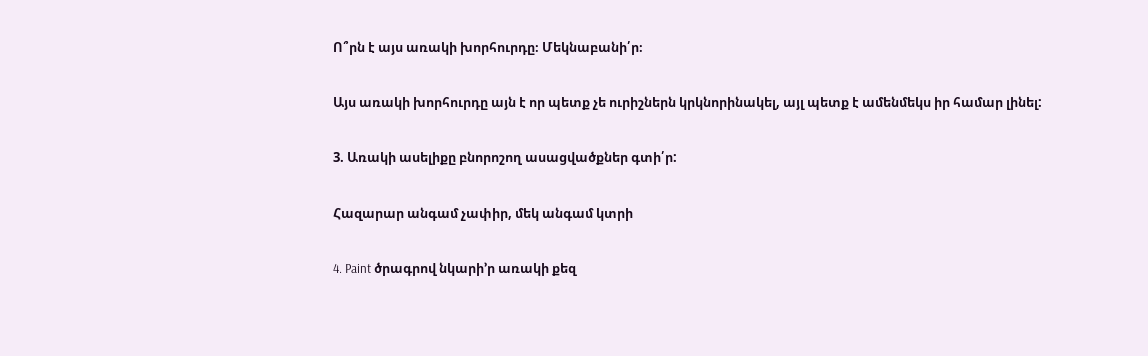Ո՞րն է այս առակի խորհուրդը։ Մեկնաբանի՛ր։

Այս առակի խորհուրդը այն է որ պետք չե ուրիշներն կրկնորինակել, այլ պետք է ամենմեկս իր համար լինել:

3. Առակի ասելիքը բնորոշող ասացվածքներ գտի՛ր:

Հազարար անգամ չափիր, մեկ անգամ կտրի

4. Paint ծրագրով նկարի’ր առակի քեզ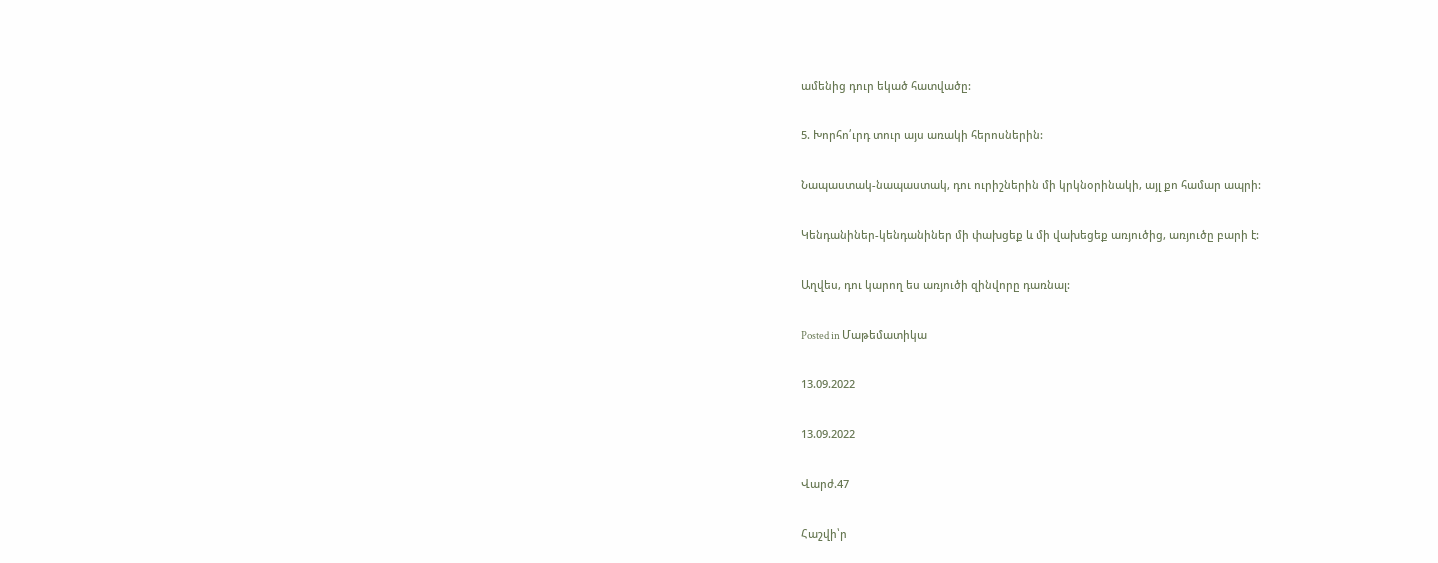ամենից դուր եկած հատվածը:

5. Խորհո՛ւրդ տուր այս առակի հերոսներին:

Նապաստակ-նապաստակ, դու ուրիշներին մի կրկնօրինակի, այլ քո համար ապրի:

Կենդանիներ-կենդանիներ մի փախցեք և մի վախեցեք առյուծից, առյուծը բարի է:

Աղվես, դու կարող ես առյուծի զինվորը դառնալ:

Posted in Մաթեմատիկա

13.09.2022

13.09.2022

Վարժ.47

Հաշվի՝ր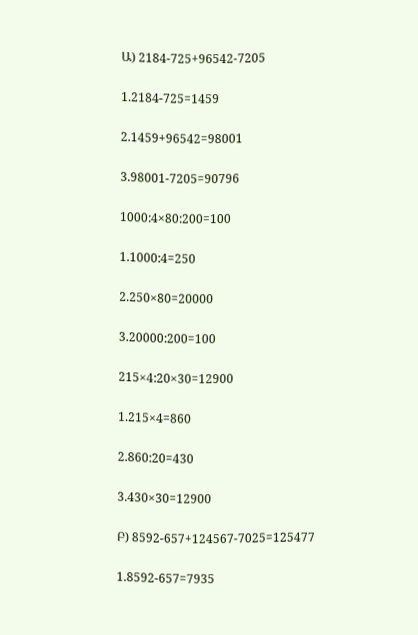Ա) 2184-725+96542-7205

1.2184-725=1459

2.1459+96542=98001

3.98001-7205=90796

1000:4×80:200=100

1.1000:4=250

2.250×80=20000

3.20000:200=100

215×4:20×30=12900

1.215×4=860

2.860:20=430

3.430×30=12900

Բ) 8592-657+124567-7025=125477

1.8592-657=7935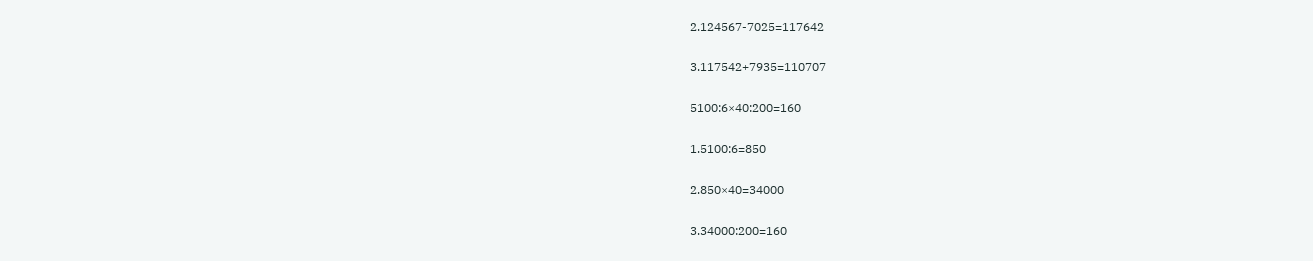2.124567-7025=117642

3.117542+7935=110707

5100:6×40:200=160

1.5100:6=850

2.850×40=34000

3.34000:200=160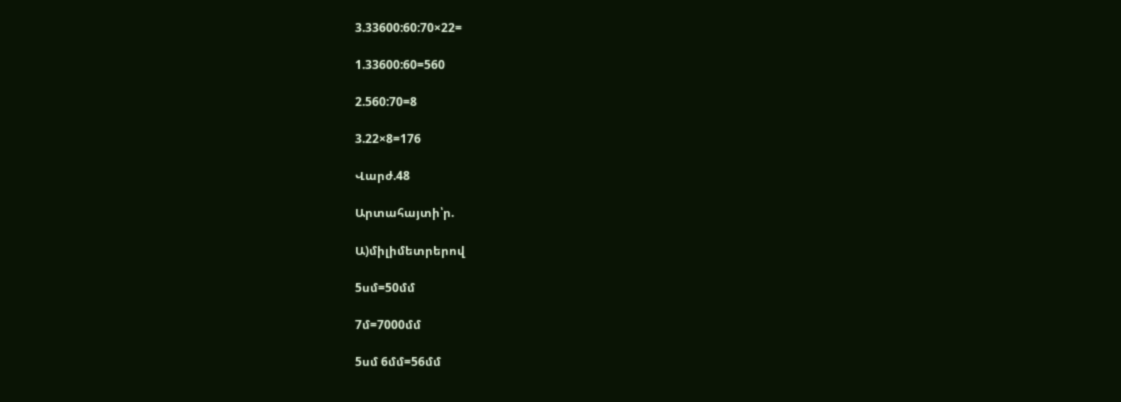3.33600:60:70×22=

1.33600:60=560

2.560:70=8

3.22×8=176

Վարժ.48

Արտահայտի՝ր.

Ա)միլիմետրերով

5սմ=50մմ

7մ=7000մմ

5սմ 6մմ=56մմ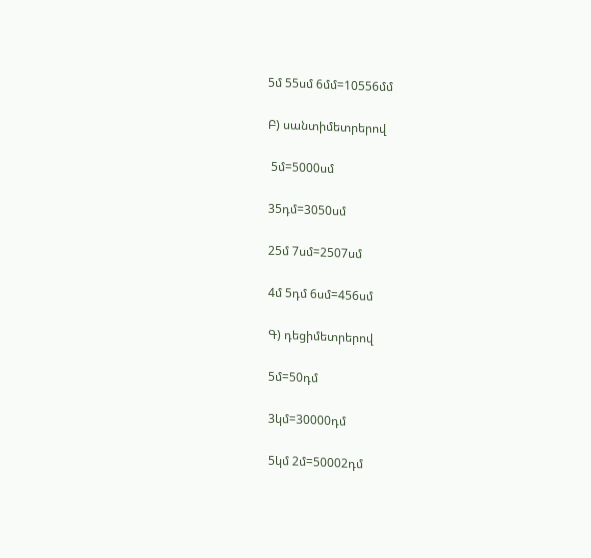5մ 55սմ 6մմ=10556մմ

Բ) սանտիմետրերով

 5մ=5000սմ

35դմ=3050սմ

25մ 7սմ=2507սմ

4մ 5դմ 6սմ=456սմ

Գ) դեցիմետրերով

5մ=50դմ

3կմ=30000դմ

5կմ 2մ=50002դմ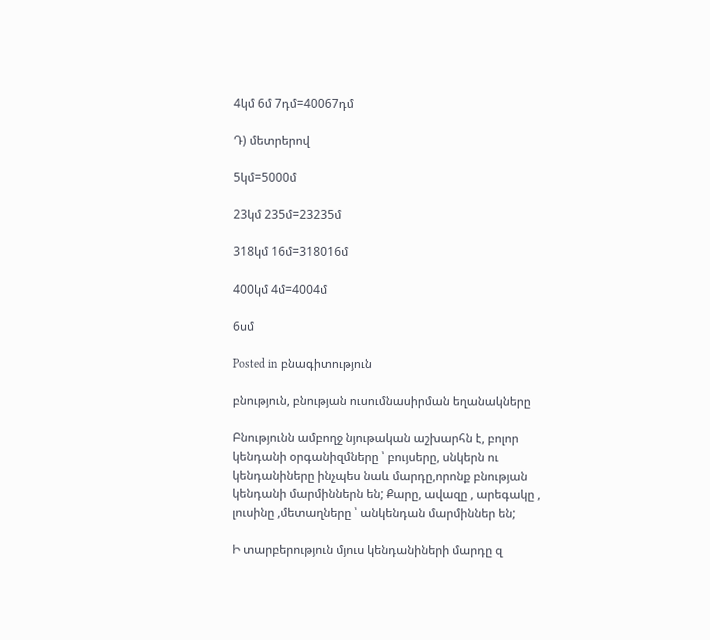4կմ 6մ 7դմ=40067դմ

Դ) մետրերով

5կմ=5000մ

23կմ 235մ=23235մ

318կմ 16մ=318016մ

400կմ 4մ=4004մ

6սմ

Posted in բնագիտություն

բնություն, բնության ուսումնասիրման եղանակները

Բնությունն ամբողջ նյութական աշխարհն է, բոլոր կենդանի օրգանիզմները ՝ բույսերը, սնկերն ու կենդանիները ինչպես նաև մարդը,որոնք բնության կենդանի մարմիններն են; Քարը, ավազը , արեգակը , լուսինը ,մետաղները ՝ անկենդան մարմիններ են;

Ի տարբերություն մյուս կենդանիների մարդը զ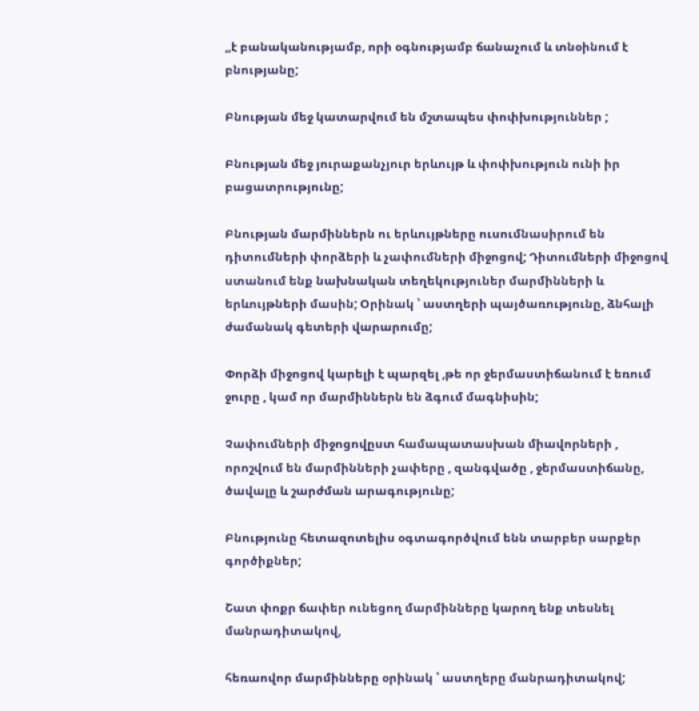,,է բանականությամբ, որի օգնությամբ ճանաչում և տնօինում է բնությանը;

Բնության մեջ կատարվում են մշտապես փոփխություններ ;

Բնության մեջ յուրաքանչյուր երևույթ և փոփխություն ունի իր բացատրությունը;

Բնության մարմիններն ու երևույթները ուսումնասիրում են դիտումների փորձերի և չափումների միջոցով; Դիտումների միջոցով ստանում ենք նախնական տեղեկություներ մարմինների և երևույթների մասին; Օրինակ ՝ աստղերի պայծառությունը, ձնհալի ժամանակ գետերի վարարումը;

Փորձի միջոցով կարելի է պարզել ,թե որ ջերմաստիճանում է եռում ջուրը , կամ որ մարմիններն են ձգում մագնիսին;

Չափումների միջոցովըստ համապատասխան միավորների , որոշվում են մարմինների չափերը , զանգվածը , ջերմաստիճանը, ծավալը և շարժման արագությունը;

Բնությունը հետազոտելիս օգտագործվում ենն տարբեր սարքեր գործիքներ;

Շատ փոքր ճափեր ունեցող մարմինները կարող ենք տեսնել մանրադիտակով,

հեռաովոր մարմինները օրինակ ՝ աստղերը մանրադիտակով;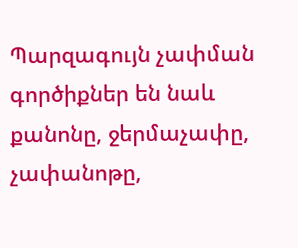Պարզագույն չափման գործիքներ են նաև քանոնը, ջերմաչափը, չափանոթը,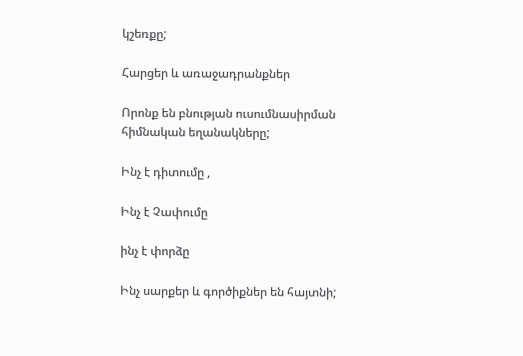կշեռքը;

Հարցեր և առաջադրանքներ

Որոնք են բնության ուսումնասիրման հիմնական եղանակները;

Ինչ է դիտումը ,

Ինչ է Չափումը

ինչ է փորձը

Ինչ սարքեր և գործիքներ են հայտնի;